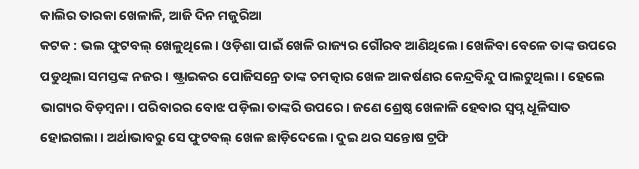କାଲିର ତାରକା ଖେଳାଳି, ଆଜି ଦିନ ମଜୁରିଆ
କଟକ : ଭଲ ଫୁଟବଲ୍ ଖେଳୁଥିଲେ। ଓଡ଼ିଶା ପାଇଁ ଖେଳି ରାଜ୍ୟର ଗୌରବ ଆଣିଥିଲେ। ଖେଳିବା ବେଳେ ତାଙ୍କ ଉପରେ ପଡୁଥିଲା ସମସ୍ତଙ୍କ ନଜର। ଷ୍ଟ୍ରାଇକର ପୋଜିସନ୍ରେ ତାଙ୍କ ଚମତ୍କାର ଖେଳ ଆକର୍ଷଣର କେନ୍ଦ୍ରବିନ୍ଦୁ ପାଲଟୁଥିଲା। ହେଲେ ଭାଗ୍ୟର ବିଡ଼ମ୍ବନା। ପରିବାରର ବୋଝ ପଡ଼ିଲା ତାଙ୍କରି ଉପରେ। ଜଣେ ଶ୍ରେଷ୍ଠ ଖେଳାଳି ହେବାର ସ୍ୱପ୍ନ ଧୂଳିସାତ ହୋଇଗଲା। ଅର୍ଥାଭାବରୁ ସେ ଫୁଟବଲ୍ ଖେଳ ଛାଡ଼ିଦେଲେ। ଦୁଇ ଥର ସନ୍ତୋଷ ଟ୍ରଫି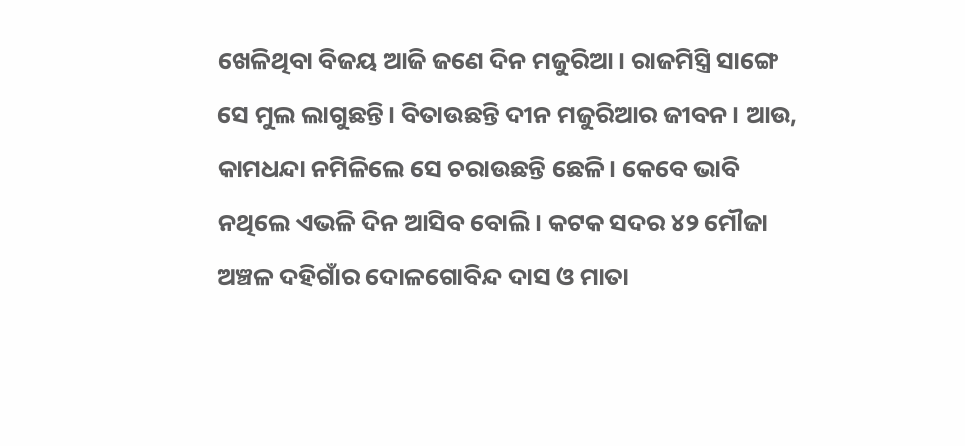ଖେଳିଥିବା ବିଜୟ ଆଜି ଜଣେ ଦିନ ମଜୁରିଆ। ରାଜମିସ୍ତ୍ରି ସାଙ୍ଗେ ସେ ମୁଲ ଲାଗୁଛନ୍ତି। ବିତାଉଛନ୍ତି ଦୀନ ମଜୁରିଆର ଜୀବନ। ଆଉ, କାମଧନ୍ଦା ନମିଳିଲେ ସେ ଚରାଉଛନ୍ତି ଛେଳି। କେବେ ଭାବି ନଥିଲେ ଏଭଳି ଦିନ ଆସିବ ବୋଲି। କଟକ ସଦର ୪୨ ମୌଜା ଅଞ୍ଚଳ ଦହିଗାଁର ଦୋଳଗୋବିନ୍ଦ ଦାସ ଓ ମାତା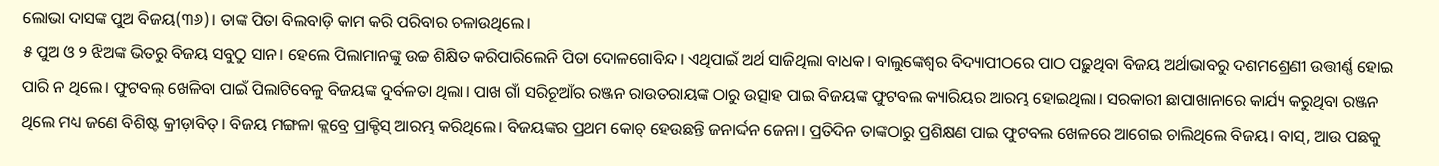ଲୋଭା ଦାସଙ୍କ ପୁଅ ବିଜୟ(୩୬)। ତାଙ୍କ ପିତା ବିଲବାଡ଼ି କାମ କରି ପରିବାର ଚଳାଉଥିଲେ।
୫ ପୁଅ ଓ ୨ ଝିଅଙ୍କ ଭିତରୁ ବିଜୟ ସବୁଠୁ ସାନ। ହେଲେ ପିଲାମାନଙ୍କୁ ଉଚ୍ଚ ଶିକ୍ଷିତ କରିପାରିଲେନି ପିତା ଦୋଳଗୋବିନ୍ଦ। ଏଥିପାଇଁ ଅର୍ଥ ସାଜିଥିଲା ବାଧକ। ବାଲୁଙ୍କେଶ୍ୱର ବିଦ୍ୟାପୀଠରେ ପାଠ ପଢ଼ୁଥିବା ବିଜୟ ଅର୍ଥାଭାବରୁ ଦଶମଶ୍ରେଣୀ ଉତ୍ତୀର୍ଣ୍ଣ ହୋଇ ପାରି ନ ଥିଲେ। ଫୁଟବଲ୍ ଖେଳିବା ପାଇଁ ପିଲାଟିବେଳୁ ବିଜୟଙ୍କ ଦୁର୍ବଳତା ଥିଲା। ପାଖ ଗାଁ ସରିଚୂଆଁର ରଞ୍ଜନ ରାଉତରାୟଙ୍କ ଠାରୁ ଉତ୍ସାହ ପାଇ ବିଜୟଙ୍କ ଫୁଟବଲ କ୍ୟାରିୟର ଆରମ୍ଭ ହୋଇଥିଲା। ସରକାରୀ ଛାପାଖାନାରେ କାର୍ଯ୍ୟ କରୁଥିବା ରଞ୍ଜନ ଥିଲେ ମଧ୍ୟ ଜଣେ ବିଶିଷ୍ଟ କ୍ରୀଡ଼ାବିତ୍। ବିଜୟ ମଙ୍ଗଳା କ୍ଲବ୍ରେ ପ୍ରାକ୍ଟିସ୍ ଆରମ୍ଭ କରିଥିଲେ। ବିଜୟଙ୍କର ପ୍ରଥମ କୋଚ୍ ହେଉଛନ୍ତି ଜନାର୍ଦ୍ଦନ ଜେନା। ପ୍ରତିଦିନ ତାଙ୍କଠାରୁ ପ୍ରଶିକ୍ଷଣ ପାଇ ଫୁଟବଲ ଖେଳରେ ଆଗେଇ ଚାଲିଥିଲେ ବିଜୟ। ବାସ୍, ଆଉ ପଛକୁ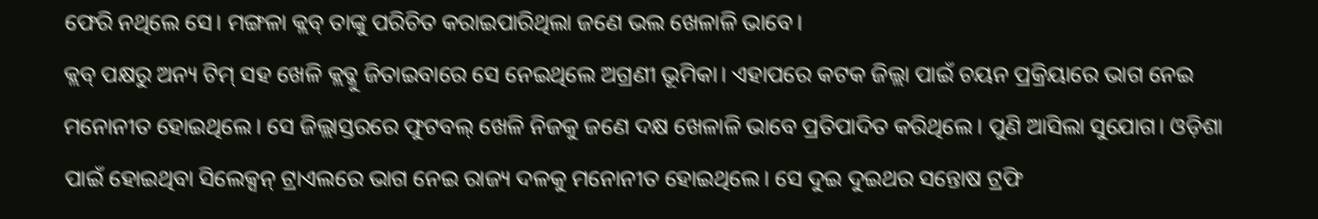ଫେରି ନଥିଲେ ସେ। ମଙ୍ଗଳା କ୍ଲବ୍ ତାଙ୍କୁ ପରିଚିତ କରାଇପାରିଥିଲା ଜଣେ ଭଲ ଖେଳାଳି ଭାବେ।
କ୍ଲବ୍ ପକ୍ଷରୁ ଅନ୍ୟ ଟିମ୍ ସହ ଖେଳି କ୍ଲବ୍କୁ ଜିତାଇବାରେ ସେ ନେଇଥିଲେ ଅଗ୍ରଣୀ ଭୂମିକା। ଏହାପରେ କଟକ ଜିଲ୍ଲା ପାଇଁ ଚୟନ ପ୍ରକ୍ରିୟାରେ ଭାଗ ନେଇ ମନୋନୀତ ହୋଇଥିଲେ। ସେ ଜିଲ୍ଲାସ୍ତରରେ ଫୁଟବଲ୍ ଖେଳି ନିଜକୁ ଜଣେ ଦକ୍ଷ ଖେଳାଳି ଭାବେ ପ୍ରତିପାଦିତ କରିଥିଲେ। ପୁଣି ଆସିଲା ସୁଯୋଗ। ଓଡ଼ିଶା ପାଇଁ ହୋଇଥିବା ସିଲେକ୍ସନ୍ ଟ୍ରାଏଲରେ ଭାଗ ନେଇ ରାଜ୍ୟ ଦଳକୁ ମନୋନୀତ ହୋଇଥିଲେ। ସେ ଦୁଇ ଦୁଇଥର ସନ୍ତୋଷ ଟ୍ରଫି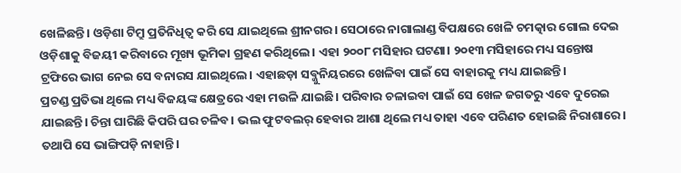ଖେଳିଛନ୍ତି। ଓଡ଼ିଶା ଟିମ୍ରୁ ପ୍ରତିନିଧିତ୍ୱ କରି ସେ ଯାଇଥିଲେ ଶ୍ରୀନଗର। ସେଠାରେ ନାଗାଲାଣ୍ଡ ବିପକ୍ଷରେ ଖେଳି ଚମତ୍କାର ଗୋଲ ଦେଇ ଓଡ଼ିଶାକୁ ବିଜୟୀ କରିବାରେ ମୂଖ୍ୟ ଭୂମିକା ଗ୍ରହଣ କରିଥିଲେ। ଏହା ୨୦୦୮ ମସିହାର ଘଟଣା। ୨୦୧୩ ମସିହାରେ ମଧ୍ୟ ସନ୍ତୋଷ ଟ୍ରଫିରେ ଭାଗ ନେଇ ସେ ବନାରସ ଯାଇଥିଲେ। ଏହାଛଡ଼ା ସବ୍ଜୁନିୟରରେ ଖେଳିବା ପାଇଁ ସେ ବାହାରକୁ ମଧ୍ୟ ଯାଇଛନ୍ତି।
ପ୍ରଚଣ୍ଡ ପ୍ରତିଭା ଥିଲେ ମଧ୍ୟ ବିଜୟଙ୍କ କ୍ଷେତ୍ରରେ ଏହା ମଉଳି ଯାଇଛି। ପରିବାର ଚଳାଇବା ପାଇଁ ସେ ଖେଳ ଜଗତରୁ ଏବେ ଦୁରେଇ ଯାଇଛନ୍ତି। ଚିନ୍ତା ଘାରିଛି କିପରି ଘର ଚଳିବ। ଭଲ ଫୁଟବଲର୍ ହେବାର ଆଶା ଥିଲେ ମଧ୍ୟ ତାହା ଏବେ ପରିଣତ ହୋଇଛି ନିରାଶାରେ। ତଥାପି ସେ ଭାଙ୍ଗିପଡ଼ି ନାହାନ୍ତି।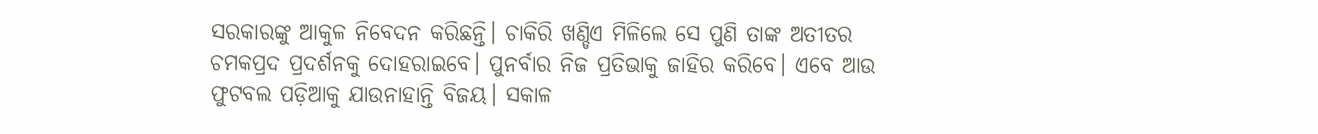ସରକାରଙ୍କୁ ଆକୁଳ ନିବେଦନ କରିଛନ୍ତି। ଚାକିରି ଖଣ୍ଡିଏ ମିଳିଲେ ସେ ପୁଣି ତାଙ୍କ ଅତୀତର ଚମକପ୍ରଦ ପ୍ରଦର୍ଶନକୁ ଦୋହରାଇବେ। ପୁନର୍ବାର ନିଜ ପ୍ରତିଭାକୁ ଜାହିର କରିବେ। ଏବେ ଆଉ ଫୁଟବଲ ପଡ଼ିଆକୁ ଯାଉନାହାନ୍ତି ବିଜୟ। ସକାଳ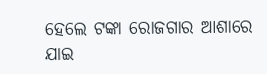ହେଲେ ଟଙ୍କା ରୋଜଗାର ଆଶାରେ ଯାଇ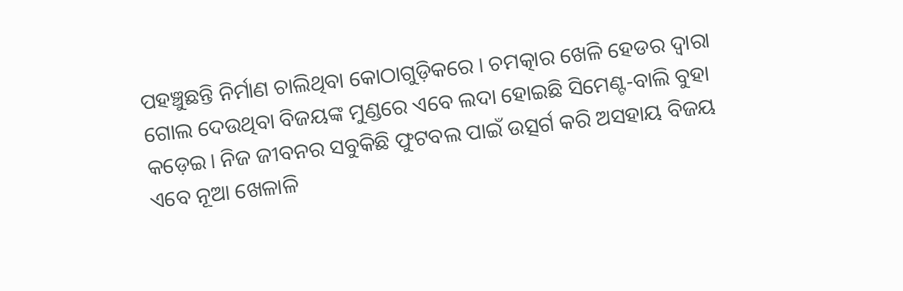ପହଞ୍ଚୁଛନ୍ତି ନିର୍ମାଣ ଚାଲିଥିବା କୋଠାଗୁଡ଼ିକରେ। ଚମତ୍କାର ଖେଳି ହେଡର ଦ୍ୱାରା ଗୋଲ ଦେଉଥିବା ବିଜୟଙ୍କ ମୁଣ୍ଡରେ ଏବେ ଲଦା ହୋଇଛି ସିମେଣ୍ଟ-ବାଲି ବୁହା କଡ଼େଇ। ନିଜ ଜୀବନର ସବୁକିଛି ଫୁଟବଲ ପାଇଁ ଉତ୍ସର୍ଗ କରି ଅସହାୟ ବିଜୟ ଏବେ ନୂଆ ଖେଳାଳି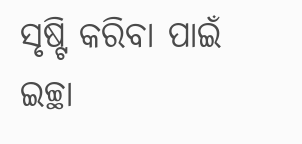ସୃଷ୍ଟି କରିବା ପାଇଁ ଇଚ୍ଛା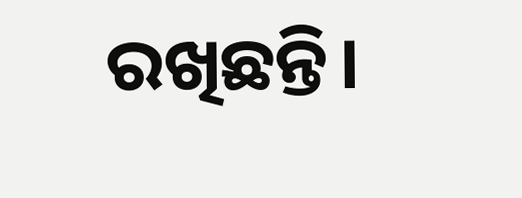ରଖିଛନ୍ତି।